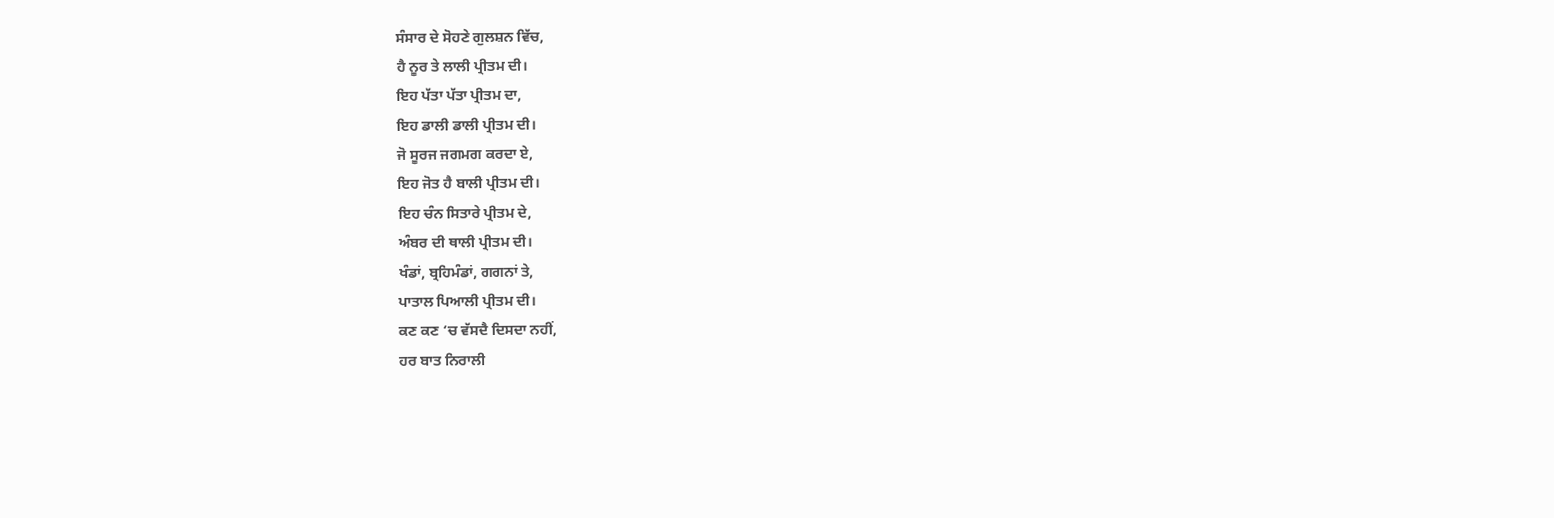ਸੰਸਾਰ ਦੇ ਸੋਹਣੇ ਗੁਲਸ਼ਨ ਵਿੱਚ,
ਹੈ ਨੂਰ ਤੇ ਲਾਲੀ ਪ੍ਰੀਤਮ ਦੀ।
ਇਹ ਪੱਤਾ ਪੱਤਾ ਪ੍ਰੀਤਮ ਦਾ,
ਇਹ ਡਾਲੀ ਡਾਲੀ ਪ੍ਰੀਤਮ ਦੀ।
ਜੋ ਸੂਰਜ ਜਗਮਗ ਕਰਦਾ ਏ,
ਇਹ ਜੋਤ ਹੈ ਬਾਲੀ ਪ੍ਰੀਤਮ ਦੀ।
ਇਹ ਚੰਨ ਸਿਤਾਰੇ ਪ੍ਰੀਤਮ ਦੇ,
ਅੰਬਰ ਦੀ ਥਾਲੀ ਪ੍ਰੀਤਮ ਦੀ।
ਖੰਡਾਂ, ਬ੍ਰਹਿਮੰਡਾਂ, ਗਗਨਾਂ ਤੇ,
ਪਾਤਾਲ ਪਿਆਲੀ ਪ੍ਰੀਤਮ ਦੀ।
ਕਣ ਕਣ ‘ਚ ਵੱਸਦੈ ਦਿਸਦਾ ਨਹੀਂ,
ਹਰ ਬਾਤ ਨਿਰਾਲੀ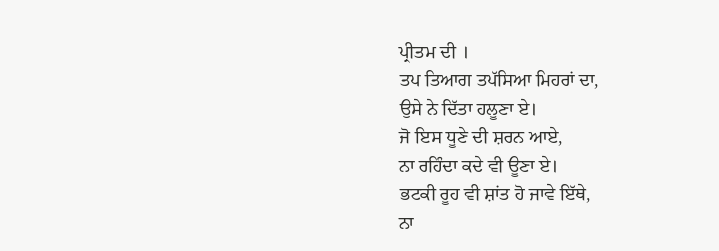ਪ੍ਰੀਤਮ ਦੀ ।
ਤਪ ਤਿਆਗ ਤਪੱਸਿਆ ਮਿਹਰਾਂ ਦਾ,
ਉਸੇ ਨੇ ਦਿੱਤਾ ਹਲੂਣਾ ਏ।
ਜੋ ਇਸ ਧੂਣੇ ਦੀ ਸ਼ਰਨ ਆਏ,
ਨਾ ਰਹਿੰਦਾ ਕਦੇ ਵੀ ਊਣਾ ਏ।
ਭਟਕੀ ਰੂਹ ਵੀ ਸ਼ਾਂਤ ਹੋ ਜਾਵੇ ਇੱਥੇ,
ਨਾ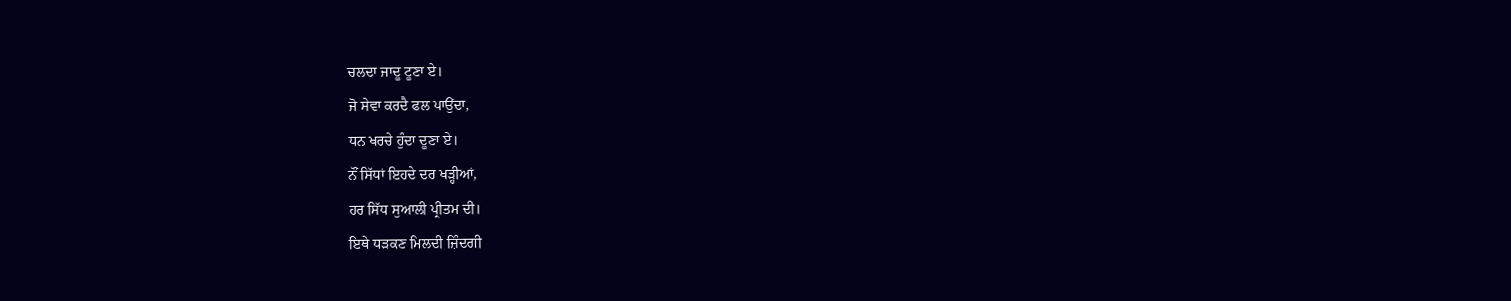ਚਲਦਾ ਜਾਦੂ ਟੂਣਾ ਏ।
ਜੋ ਸੇਵਾ ਕਰਦੈ ਫਲ ਪਾਉਂਦਾ,
ਧਨ ਖਰਚੇ ਹੁੰਦਾ ਦੂਣਾ ਏ।
ਨੌਂ ਸਿੱਧਾਂ ਇਹਦੇ ਦਰ ਖੜ੍ਹੀਆਂ,
ਹਰ ਸਿੱਧ ਸੁਆਲੀ ਪ੍ਰੀਤਮ ਦੀ।
ਇਥੇ ਧੜਕਣ ਮਿਲਦੀ ਜ਼ਿੰਦਗੀ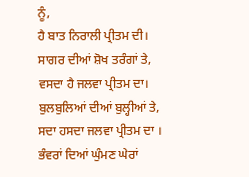ਨੂੰ,
ਹੈ ਬਾਤ ਨਿਰਾਲੀ ਪ੍ਰੀਤਮ ਦੀ।
ਸਾਗਰ ਦੀਆਂ ਸ਼ੋਖ ਤਰੰਗਾਂ ਤੇ,
ਵਸਦਾ ਹੈ ਜਲਵਾ ਪ੍ਰੀਤਮ ਦਾ।
ਬੁਲਬੁਲਿਆਂ ਦੀਆਂ ਬੁਲ੍ਹੀਆਂ ਤੇ,
ਸਦਾ ਹਸਦਾ ਜਲਵਾ ਪ੍ਰੀਤਮ ਦਾ ।
ਭੰਵਰਾਂ ਦਿਆਂ ਘੁੰਮਣ ਘੇਰਾਂ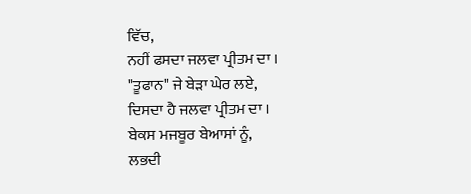ਵਿੱਚ,
ਨਹੀਂ ਫਸਦਾ ਜਲਵਾ ਪ੍ਰੀਤਮ ਦਾ ।
"ਤੂਫਾਨ" ਜੇ ਬੇੜਾ ਘੇਰ ਲਏ,
ਦਿਸਦਾ ਹੈ ਜਲਵਾ ਪ੍ਰੀਤਮ ਦਾ ।
ਬੇਕਸ ਮਜਬੂਰ ਬੇਆਸਾਂ ਨੂੰ,
ਲਭਦੀ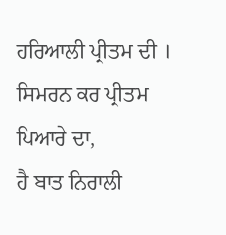ਹਰਿਆਲੀ ਪ੍ਰੀਤਮ ਦੀ ।
ਸਿਮਰਨ ਕਰ ਪ੍ਰੀਤਮ ਪਿਆਰੇ ਦਾ,
ਹੈ ਬਾਤ ਨਿਰਾਲੀ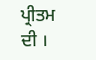ਪ੍ਰੀਤਮ ਦੀ ।